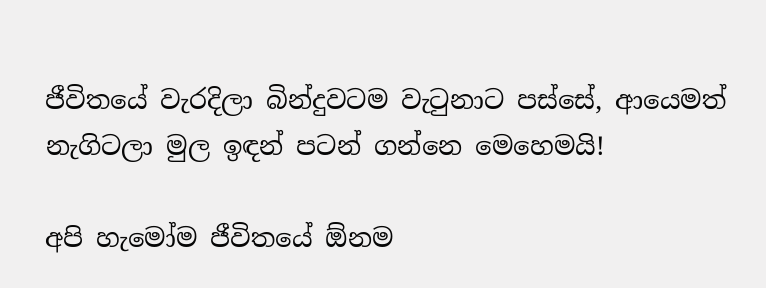ජීවිතයේ වැරදිලා බින්දුවටම වැටුනාට පස්සේ, ආයෙමත් නැගිටලා මුල ඉඳන් පටන් ගන්නෙ මෙහෙමයි!

අපි හැමෝම ජීවිතයේ ඕනම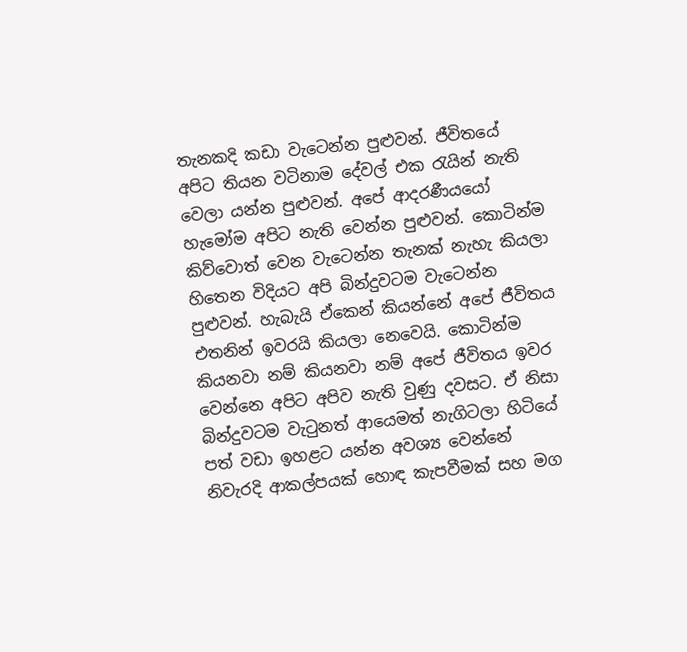තැනකදි කඩා වැටෙන්න පුළුවන්. ජීවිතයේ අපිට තියන වටිනාම දේවල් එක රැයින් නැති වෙලා යන්න පුළුවන්. අපේ ආදරණීයයෝ හැමෝම අපිට නැති වෙන්න පුළුවන්. කොටින්ම කිව්වොත් වෙන වැටෙන්න තැනක් නැහැ කියලා හිතෙන විදියට අපි බින්දුවටම වැටෙන්න පුළුවන්. හැබැයි ඒකෙන් කියන්නේ අපේ ජීවිතය එතනින් ඉවරයි කියලා නෙවෙයි. කොටින්ම කියනවා නම් කියනවා නම් අපේ ජීවිතය ඉවර වෙන්නෙ අපිට අපිව නැති වුණු දවසට. ඒ නිසා බින්දුවටම වැටුනත් ආයෙමත් නැගිටලා හිටියේ පත් වඩා ඉහළට යන්න අවශ්‍ය වෙන්නේ නිවැරදි ආකල්පයක් හොඳ කැපවීමක් සහ මග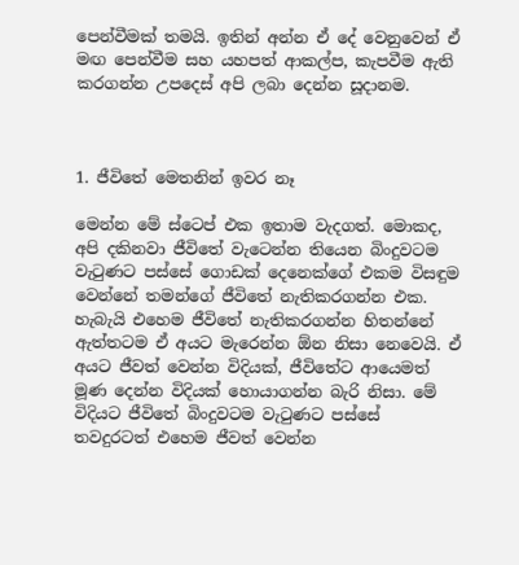පෙන්වීමක් තමයි. ඉතින් අන්න ඒ දේ වෙනුවෙන් ඒ මඟ පෙන්වීම සහ යහපත් ආකල්ප, කැපවීම ඇති කරගන්න උපදෙස් අපි ලබා දෙන්න සූදානම.



1. ජීවිතේ මෙතනින් ඉවර නෑ

මෙන්න මේ ස්ටෙප් එක ඉතාම වැදගත්. මොකද, අපි දකිනවා ජීවිතේ වැටෙන්න තියෙන බිංදුවටම වැටුණට පස්සේ ගොඩක් දෙනෙක්ගේ එකම විසඳුම වෙන්නේ තමන්ගේ ජීවිතේ නැතිකරගන්න එක. හැබැයි එහෙම ජීවිතේ නැතිකරගන්න හිතන්නේ ඇත්තටම ඒ අයට මැරෙන්න ඕන නිසා නෙවෙයි. ඒ අයට ජීවත් වෙන්න විදියක්, ජීවිතේට ආයෙමත් මූණ දෙන්න විදියක් හොයාගන්න බැරි නිසා. මේ විදියට ජීවිතේ බිංදුවටම වැටුණට පස්සේ තවදුරටත් එහෙම ජීවත් වෙන්න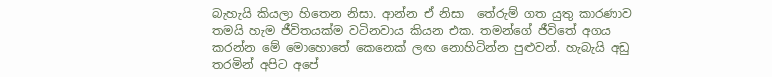බැහැයි කියලා හිතෙන නිසා. ආන්න ඒ නිසා  තේරුම් ගත යුතු කාරණාව තමයි හැම ජීවිතයක්ම වටිනවාය කියන එක. තමන්ගේ ජීවිතේ අගය කරන්න මේ මොහොතේ කෙනෙක් ලඟ නොහිටින්න පුළුවන්. හැබැයි අඩු තරමින් අපිට අපේ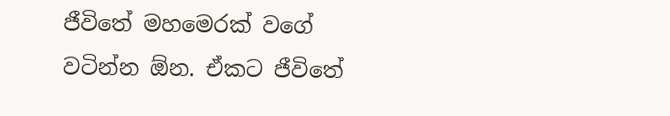ජීවිතේ මහමෙරක් වගේ වටින්න ඕන. ඒකට ජීවිතේ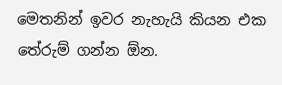මෙතනින් ඉවර නැහැයි කියන එක තේරුම් ගන්න ඕන.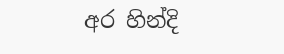අර හින්දි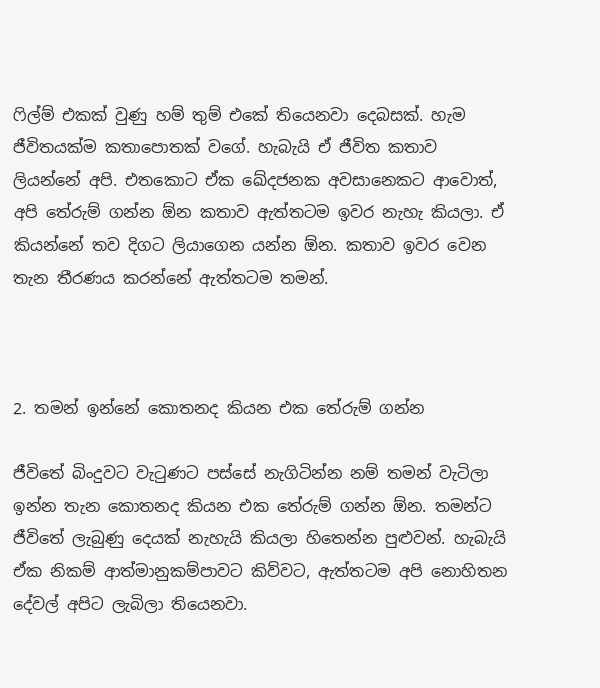ෆිල්ම් එකක් වුණු හම් තුම් එකේ තියෙනවා දෙබසක්. හැම ජීවිතයක්ම කතාපොතක් වගේ. හැබැයි ඒ ජීවිත කතාව ලියන්නේ අපි. එතකොට ඒක ඛේදජනක අවසානෙකට ආවොත්, අපි තේරුම් ගන්න ඕන කතාව ඇත්තටම ඉවර නැහැ කියලා. ඒ කියන්නේ තව දිගට ලියාගෙන යන්න ඕන. කතාව ඉවර වෙන තැන තීරණය කරන්නේ ඇත්තටම තමන්.



2. තමන් ඉන්නේ කොතනද කියන එක තේරුම් ගන්න

ජීවිතේ බිංදුවට වැටුණට පස්සේ නැගිටින්න නම් තමන් වැටිලා ඉන්න තැන කොතනද කියන එක තේරුම් ගන්න ඕන. තමන්ට ජීවිතේ ලැබුණු දෙයක් නැහැයි කියලා හිතෙන්න පුළුවන්. හැබැයි ඒක නිකම් ආත්මානුකම්පාවට කිව්වට, ඇත්තටම අපි නොහිතන දේවල් අපිට ලැබිලා තියෙනවා.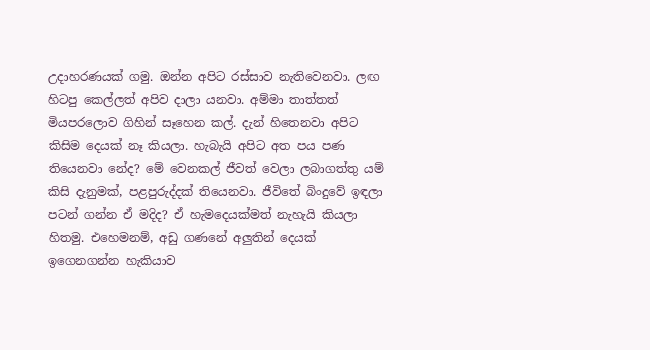උදාහරණයක් ගමු. ඔන්න අපිට රස්සාව නැතිවෙනවා. ලඟ හිටපු කෙල්ලත් අපිව දාලා යනවා. අම්මා තාත්තත් මියපරලොව ගිහින් සෑහෙන කල්. දැන් හිතෙනවා අපිට කිසිම දෙයක් නෑ කියලා. හැබැයි අපිට අත පය පණ තියෙනවා නේද? මේ වෙනකල් ජීවත් වෙලා ලබාගත්තු යම් කිසි දැනුමක්, පළපුරුද්දක් තියෙනවා. ජීවිතේ බිංදුවේ ඉඳලා පටන් ගන්න ඒ මදිද? ඒ හැමදෙයක්මත් නැහැයි කියලා හිතමු. එහෙමනම්, අඩු ගණනේ අලුතින් දෙයක් ඉගෙනගන්න හැකියාව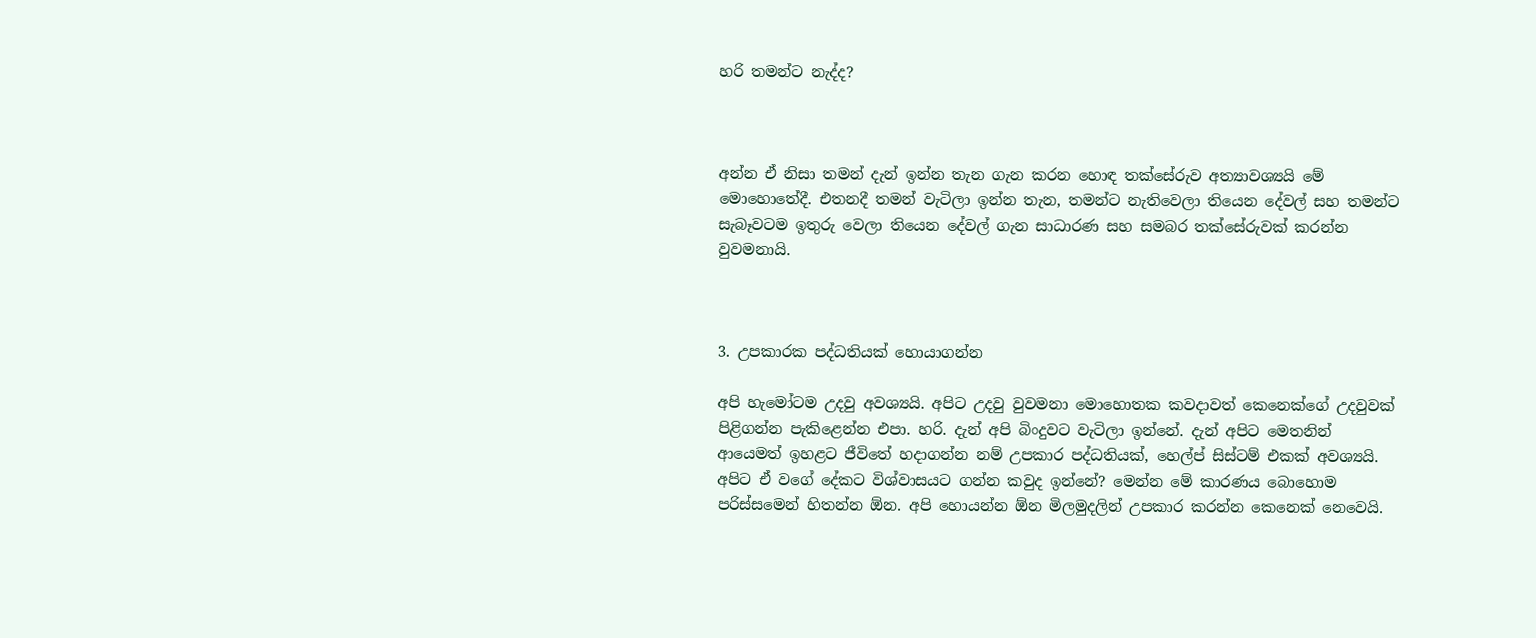හරි තමන්ට නැද්ද?



අන්න ඒ නිසා තමන් දැන් ඉන්න තැන ගැන කරන හොඳ තක්සේරුව අත්‍යාවශ්‍යයි මේ මොහොතේදී. එතනදී තමන් වැටිලා ඉන්න තැන, තමන්ට නැතිවෙලා තියෙන දේවල් සහ තමන්ට සැබෑවටම ඉතුරු වෙලා තියෙන දේවල් ගැන සාධාරණ සහ සමබර තක්සේරුවක් කරන්න වුවමනායි.



3. උපකාරක පද්ධතියක් හොයාගන්න

අපි හැමෝටම උදවු අවශ්‍යයි. අපිට උදවු වුවමනා මොහොතක කවදාවත් කෙනෙක්ගේ උදවුවක් පිළිගන්න පැකිළෙන්න එපා. හරි. දැන් අපි බිංදුවට වැටිලා ඉන්නේ. දැන් අපිට මෙතනින් ආයෙමත් ඉහළට ජීවිතේ හදාගන්න නම් උපකාර පද්ධතියක්, හෙල්ප් සිස්ටම් එකක් අවශ්‍යයි. අපිට ඒ වගේ දේකට විශ්වාසයට ගන්න කවුද ඉන්නේ? මෙන්න මේ කාරණය බොහොම පරිස්සමෙන් හිතන්න ඕන. අපි හොයන්න ඕන මිලමුදලින් උපකාර කරන්න කෙනෙක් නෙවෙයි.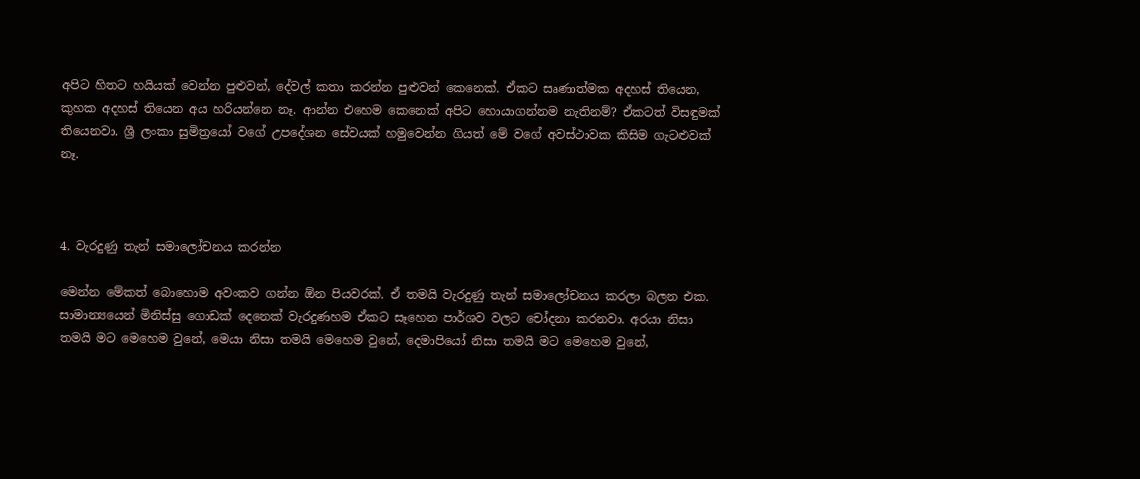අපිට හිතට හයියක් වෙන්න පුළුවන්, දේවල් කතා කරන්න පුළුවන් කෙනෙක්. ඒකට සෘණාත්මක අදහස් තියෙන, කුහක අදහස් තියෙන අය හරියන්නෙ නෑ. ආන්න එහෙම කෙනෙක් අපිට හොයාගන්නම නැතිනම්? ඒකටත් විසඳුමක් තියෙනවා. ශ්‍රී ලංකා සුමිත්‍රයෝ වගේ උපදේශන සේවයක් හමුවෙන්න ගියත් මේ වගේ අවස්ථාවක කිසිම ගැටළුවක් නෑ.



4. වැරදුණු තැන් සමාලෝචනය කරන්න

මෙන්න මේකත් බොහොම අවංකව ගන්න ඕන පියවරක්. ඒ තමයි වැරදුණු තැන් සමාලෝචනය කරලා බලන එක. සාමාන්‍යයෙන් මිනිස්සු ගොඩක් දෙනෙක් වැරදුණහම ඒකට සෑහෙන පාර්ශව වලට චෝදනා කරනවා. අරයා නිසා තමයි මට මෙහෙම වුනේ, මෙයා නිසා තමයි මෙහෙම වුනේ, දෙමාපියෝ නිසා තමයි මට මෙහෙම වුනේ,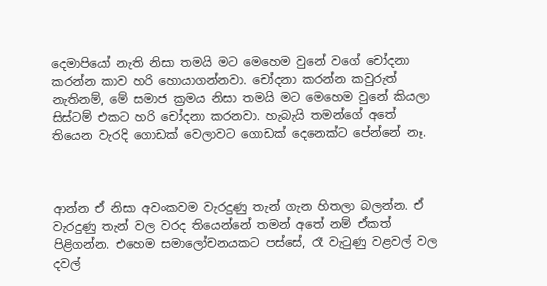දෙමාපියෝ නැති නිසා තමයි මට මෙහෙම වුනේ වගේ චෝදනා කරන්න කාව හරි හොයාගන්නවා. චෝදනා කරන්න කවුරුත් නැතිනම්, මේ සමාජ ක්‍රමය නිසා තමයි මට මෙහෙම වුනේ කියලා සිස්ටම් එකට හරි චෝදනා කරනවා. හැබැයි තමන්ගේ අතේ තියෙන වැරදි ගොඩක් වෙලාවට ගොඩක් දෙනෙක්ට පේන්නේ නෑ.



ආන්න ඒ නිසා අවංකවම වැරදුණු තැන් ගැන හිතලා බලන්න. ඒ වැරදුණු තැන් වල වරද තියෙන්නේ තමන් අතේ නම් ඒකත් පිළිගන්න. එහෙම සමාලෝචනයකට පස්සේ, රෑ වැටුණු වළවල් වල දවල්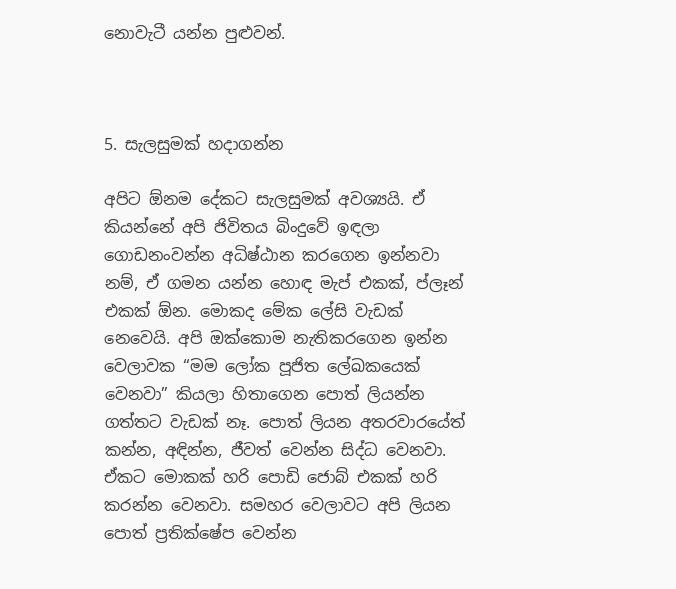නොවැටී යන්න පුළුවන්.



5. සැලසුමක් හදාගන්න

අපිට ඕනම දේකට සැලසුමක් අවශ්‍යයි. ඒ කියන්නේ අපි ජිවිතය බිංදුවේ ඉඳලා ගොඩනංවන්න අධිෂ්ඨාන කරගෙන ඉන්නවා නම්, ඒ ගමන යන්න හොඳ මැප් එකක්, ප්ලෑන් එකක් ඕන. මොකද මේක ලේසි වැඩක් නෙවෙයි. අපි ඔක්කොම නැතිකරගෙන ඉන්න වෙලාවක “මම ලෝක පූජිත ලේඛකයෙක් වෙනවා” කියලා හිතාගෙන පොත් ලියන්න ගත්තට වැඩක් නෑ. පොත් ලියන අතරවාරයේත් කන්න, අඳින්න, ජීවත් වෙන්න සිද්ධ වෙනවා. ඒකට මොකක් හරි පොඩි ජොබ් එකක් හරි කරන්න වෙනවා. සමහර වෙලාවට අපි ලියන පොත් ප්‍රතික්ෂේප වෙන්න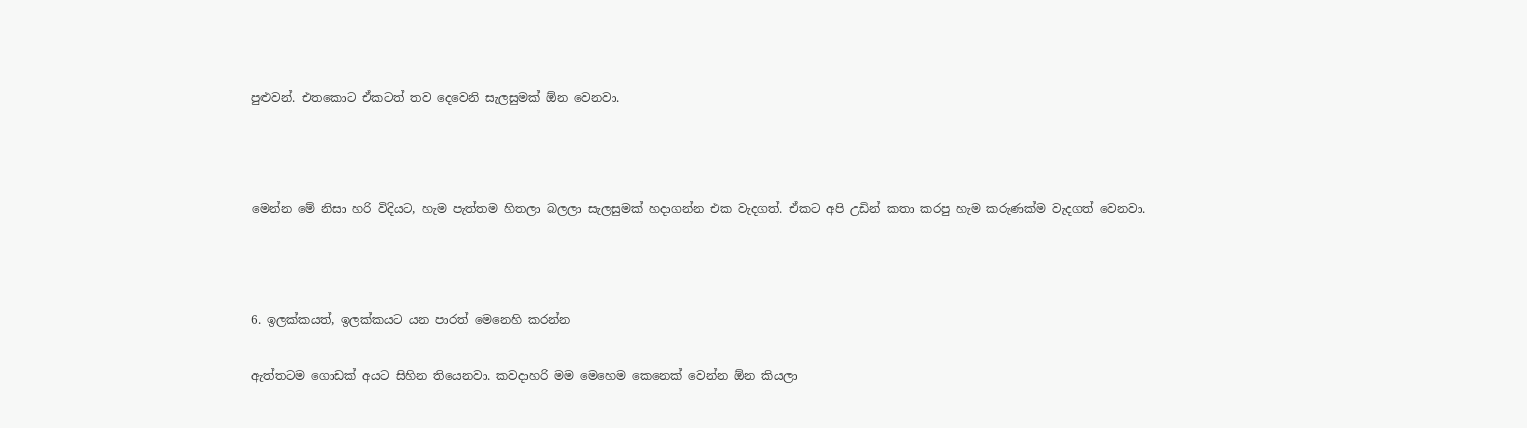පුළුවන්. එතකොට ඒකටත් තව දෙවෙනි සැලසුමක් ඕන වෙනවා.



මෙන්න මේ නිසා හරි විදියට, හැම පැත්තම හිතලා බලලා සැලසුමක් හදාගන්න එක වැදගත්. ඒකට අපි උඩින් කතා කරපු හැම කරුණක්ම වැදගත් වෙනවා.



6. ඉලක්කයත්, ඉලක්කයට යන පාරත් මෙනෙහි කරන්න

ඇත්තටම ගොඩක් අයට සිහින තියෙනවා. කවදාහරි මම මෙහෙම කෙනෙක් වෙන්න ඕන කියලා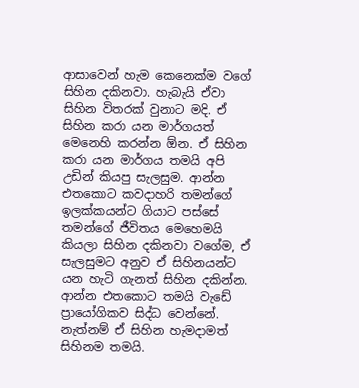ආසාවෙන් හැම කෙනෙක්ම වගේ සිහින දකිනවා. හැබැයි ඒවා සිහින විතරක් වුනාට මදි. ඒ සිහින කරා යන මාර්ගයත් මෙනෙහි කරන්න ඕන. ඒ සිහින කරා යන මාර්ගය තමයි අපි උඩින් කියපු සැලසුම. ආන්න එතකොට කවදාහරි තමන්ගේ ඉලක්කයන්ට ගියාට පස්සේ තමන්ගේ ජීවිතය මෙහෙමයි කියලා සිහින දකිනවා වගේම, ඒ සැලසුමට අනුව ඒ සිහිනයන්ට යන හැටි ගැනත් සිහින දකින්න. ආන්න එතකොට තමයි වැඩේ ප්‍රායෝගිකව සිද්ධ වෙන්නේ. නැත්නම් ඒ සිහින හැමදාමත් සිහිනම තමයි.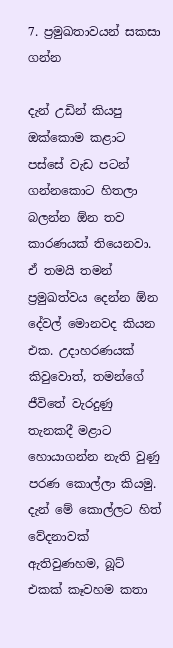7. ප්‍රමුඛතාවයන් සකසා ගන්න

දැන් උඩින් කියපු ඔක්කොම කළාට පස්සේ වැඩ පටන් ගන්නකොට හිතලා බලන්න ඕන තව කාරණයක් තියෙනවා. ඒ තමයි තමන් ප්‍රමුඛත්වය දෙන්න ඕන දේවල් මොනවද කියන එක. උදාහරණයක් කිවුවොත්, තමන්ගේ ජීවිතේ වැරදුණු තැනකදී මළාට හොයාගන්න නැති වුණු පරණ කොල්ලා කියමු. දැන් මේ කොල්ලට හිත් වේදනාවක් ඇතිවුණහම, බූට්‍ එකක් කෑවහම කතා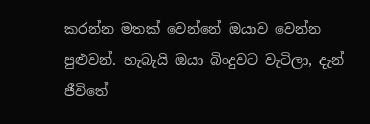කරන්න මතක් වෙන්නේ ඔයාව වෙන්න පුළුවන්. හැබැයි ඔයා බිංදුවට වැටිලා, දැන් ජීවිතේ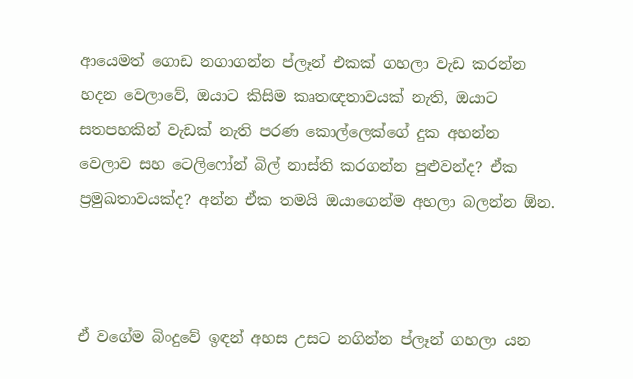ආයෙමත් ගොඩ නගාගන්න ප්ලෑන් එකක් ගහලා වැඩ කරන්න හදන වෙලාවේ, ඔයාට කිසිම කෘතඥතාවයක් නැති, ඔයාට සතපහකින් වැඩක් නැති පරණ කොල්ලෙක්ගේ දුක අහන්න වෙලාව සහ ටෙලිෆෝන් බිල් නාස්ති කරගන්න පුළුවන්ද? ඒක ප්‍රමුඛතාවයක්ද? අන්න ඒක තමයි ඔයාගෙන්ම අහලා බලන්න ඕන.



ඒ වගේම බිංදුවේ ඉඳන් අහස උසට නගින්න ප්ලෑන් ගහලා යන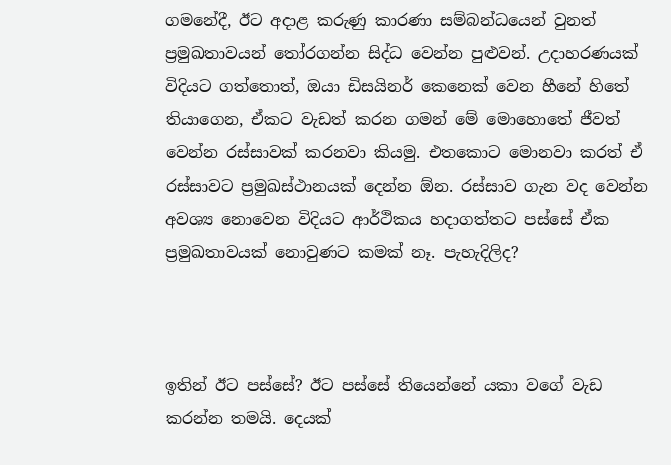ගමනේදී, ඊට අදාළ කරුණු කාරණා සම්බන්ධයෙන් වුනත් ප්‍රමුඛතාවයන් තෝරගන්න සිද්ධ වෙන්න පුළුවන්. උදාහරණයක් විදියට ගත්තොත්, ඔයා ඩිසයිනර් කෙනෙක් වෙන හීනේ හිතේ තියාගෙන, ඒකට වැඩත් කරන ගමන් මේ මොහොතේ ජීවත් වෙන්න රස්සාවක් කරනවා කියමු. එතකොට මොනවා කරත් ඒ රස්සාවට ප්‍රමුඛස්ථානයක් දෙන්න ඕන. රස්සාව ගැන වද වෙන්න අවශ්‍ය නොවෙන විදියට ආර්ථිකය හදාගත්තට පස්සේ ඒක ප්‍රමුඛතාවයක් නොවුණට කමක් නෑ. පැහැදිලිද?



ඉතින් ඊට පස්සේ? ඊට පස්සේ තියෙන්නේ යකා වගේ වැඩ කරන්න තමයි. දෙයක්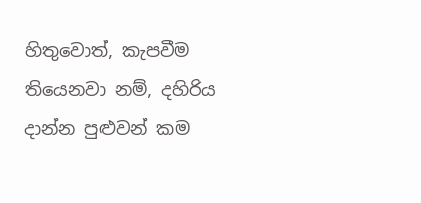හිතුවොත්, කැපවීම තියෙනවා නම්, දහිරිය දාන්න පුළුවන් කම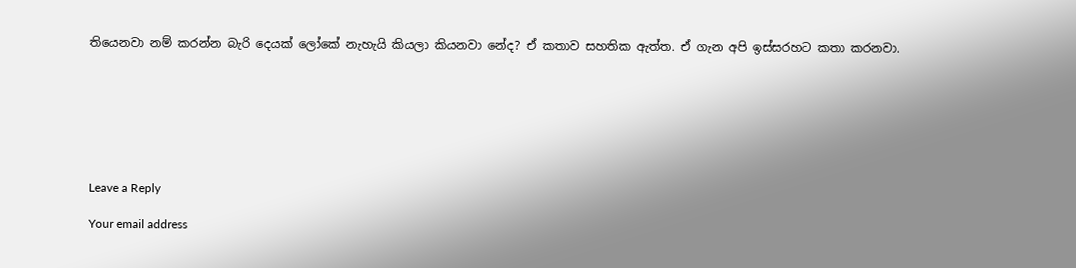තියෙනවා නම් කරන්න බැරි දෙයක් ලෝකේ නැහැයි කියලා කියනවා නේද? ඒ කතාව සහතික ඇත්ත. ඒ ගැන අපි ඉස්සරහට කතා කරනවා.







Leave a Reply

Your email address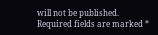will not be published. Required fields are marked *